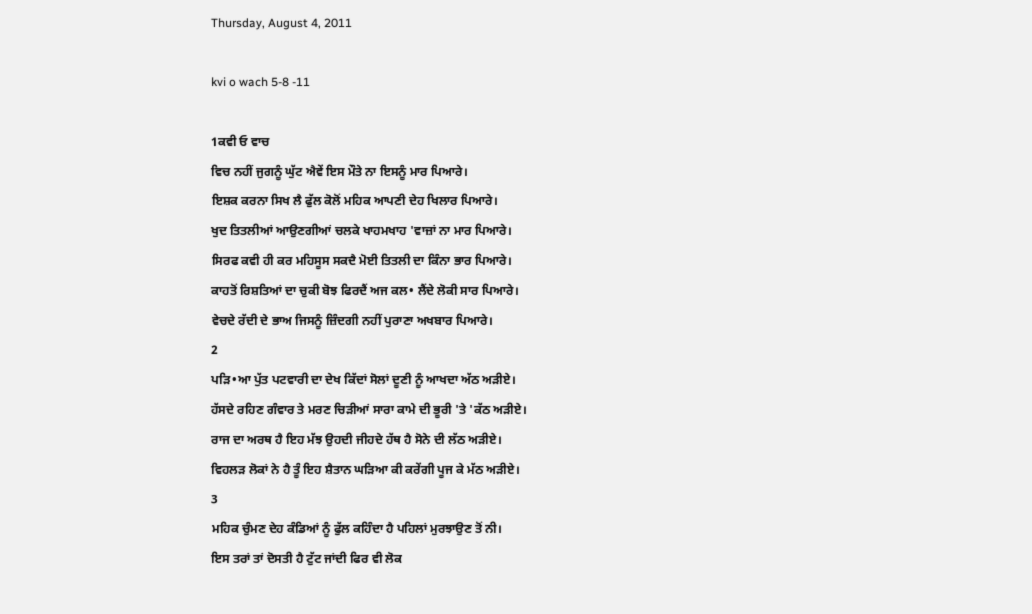Thursday, August 4, 2011

kvi o wach 5-8 -11

1ਕਵੀ ਓ ਵਾਚ
ਵਿਚ ਨਹੀਂ ਜੁਗਨੂੰ ਘੁੱਟ ਐਵੇਂ ਇਸ ਮੌਤੇ ਨਾ ਇਸਨੂੰ ਮਾਰ ਪਿਆਰੇ।
ਇਸ਼ਕ ਕਰਨਾ ਸਿਖ ਲੈ ਫੁੱਲ ਕੋਲੋਂ ਮਹਿਕ ਆਪਣੀ ਦੇਹ ਖਿਲਾਰ ਪਿਆਰੇ।
ਖੁਦ ਤਿਤਲੀਆਂ ਆਉਣਗੀਆਂ ਚਲਕੇ ਖਾਹਮਖਾਹ 'ਵਾਜ਼ਾਂ ਨਾ ਮਾਰ ਪਿਆਰੇ।
ਸਿਰਫ ਕਵੀ ਹੀ ਕਰ ਮਹਿਸੂਸ ਸਕਦੈ ਮੋਈ ਤਿਤਲੀ ਦਾ ਕਿੰਨਾ ਭਾਰ ਪਿਆਰੇ।
ਕਾਹਤੋਂ ਰਿਸ਼ਤਿਆਂ ਦਾ ਚੁਕੀ ਬੋਝ ਫਿਰਦੈਂ ਅਜ ਕਲ• ਲੈਂਦੇ ਲੋਕੀ ਸਾਰ ਪਿਆਰੇ।
ਵੇਚਦੇ ਰੱਦੀ ਦੇ ਭਾਅ ਜਿਸਨੂੰ ਜ਼ਿੰਦਗੀ ਨਹੀਂ ਪੁਰਾਣਾ ਅਖਬਾਰ ਪਿਆਰੇ।
2
ਪੜਿ•ਆ ਪੁੱਤ ਪਟਵਾਰੀ ਦਾ ਦੇਖ ਕਿੱਦਾਂ ਸੋਲਾਂ ਦੂਣੀ ਨੂੰ ਆਖਦਾ ਅੱਠ ਅੜੀਏ।
ਹੱਸਦੇ ਰਹਿਣ ਗੰਵਾਰ ਤੇ ਮਰਣ ਚਿੜੀਆਂ ਸਾਰਾ ਕਾਮੇ ਦੀ ਭੂਰੀ 'ਤੇ 'ਕੱਠ ਅੜੀਏ।
ਰਾਜ ਦਾ ਅਰਥ ਹੈ ਇਹ ਮੱਝ ਉਹਦੀ ਜੀਹਦੇ ਹੱਥ ਹੈ ਸੋਨੇ ਦੀ ਲੱਠ ਅੜੀਏ।
ਵਿਹਲੜ ਲੋਕਾਂ ਨੇ ਹੈ ਤੂੰ ਇਹ ਸ਼ੈਤਾਨ ਘੜਿਆ ਕੀ ਕਰੇਂਗੀ ਪੂਜ ਕੇ ਮੱਠ ਅੜੀਏ।
3
ਮਹਿਕ ਚੁੰਮਣ ਦੇਹ ਕੰਡਿਆਂ ਨੂੰ ਫੁੱਲ ਕਹਿੰਦਾ ਹੈ ਪਹਿਲਾਂ ਮੁਰਝਾਉਣ ਤੋਂ ਨੀ।
ਇਸ ਤਰਾਂ ਤਾਂ ਦੋਸਤੀ ਹੈ ਟੁੱਟ ਜਾਂਦੀ ਫਿਰ ਵੀ ਲੋਕ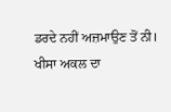ਡਰਦੇ ਨਹੀਂ ਅਜ਼ਮਾਉਣ ਤੋਂ ਨੀ।
ਖੀਸਾ ਅਕਲ ਦਾ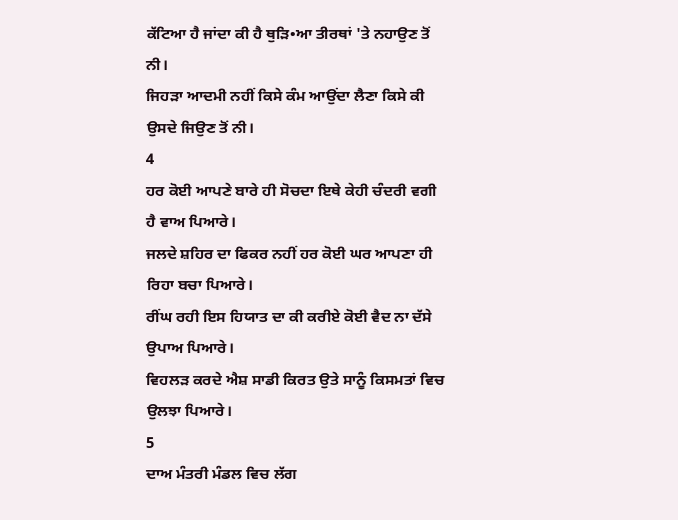ਕੱਟਿਆ ਹੈ ਜਾਂਦਾ ਕੀ ਹੈ ਥੁੜਿ•ਆ ਤੀਰਥਾਂ 'ਤੇ ਨਹਾਉਣ ਤੋਂ ਨੀ।
ਜਿਹੜਾ ਆਦਮੀ ਨਹੀਂ ਕਿਸੇ ਕੰਮ ਆਉਂਦਾ ਲੈਣਾ ਕਿਸੇ ਕੀ ਉਸਦੇ ਜਿਉਣ ਤੋਂ ਨੀ।
4
ਹਰ ਕੋਈ ਆਪਣੇ ਬਾਰੇ ਹੀ ਸੋਚਦਾ ਇਥੇ ਕੇਹੀ ਚੰਦਰੀ ਵਗੀ ਹੈ ਵਾਅ ਪਿਆਰੇ।
ਜਲਦੇ ਸ਼ਹਿਰ ਦਾ ਫਿਕਰ ਨਹੀਂ ਹਰ ਕੋਈ ਘਰ ਆਪਣਾ ਹੀ ਰਿਹਾ ਬਚਾ ਪਿਆਰੇ।
ਰੀਂਘ ਰਹੀ ਇਸ ਹਿਯਾਤ ਦਾ ਕੀ ਕਰੀਏ ਕੋਈ ਵੈਦ ਨਾ ਦੱਸੇ ਉਪਾਅ ਪਿਆਰੇ।
ਵਿਹਲੜ ਕਰਦੇ ਐਸ਼ ਸਾਡੀ ਕਿਰਤ ਉਤੇ ਸਾਨੂੰ ਕਿਸਮਤਾਂ ਵਿਚ ਉਲਝਾ ਪਿਆਰੇ।
5
ਦਾਅ ਮੰਤਰੀ ਮੰਡਲ ਵਿਚ ਲੱਗ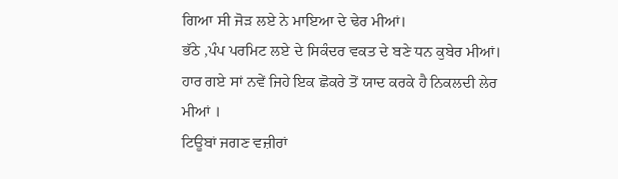ਗਿਆ ਸੀ ਜੋੜ ਲਏ ਨੇ ਮਾਇਆ ਦੇ ਢੇਰ ਮੀਆਂ।
ਭੱਠੇ ,ਪੰਪ ਪਰਮਿਟ ਲਏ ਦੇ ਸਿਕੰਦਰ ਵਕਤ ਦੇ ਬਣੇ ਧਨ ਕੁਬੇਰ ਮੀਆਂ।
ਹਾਰ ਗਏ ਸਾਂ ਨਵੇਂ ਜਿਹੇ ਇਕ ਛੋਕਰੇ ਤੋਂ ਯਾਦ ਕਰਕੇ ਹੈ ਨਿਕਲਦੀ ਲੇਰ ਮੀਆਂ ।
ਟਿਊਬਾਂ ਜਗਣ ਵਜ਼ੀਰਾਂ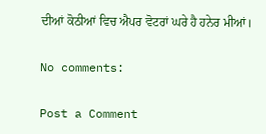ਦੀਆਂ ਕੋਠੀਆਂ ਵਿਚ ਐਪਰ ਵੋਟਰਾਂ ਘਰੇ ਹੈ ਹਨੇਰ ਮੀਆਂ।

No comments:

Post a Comment